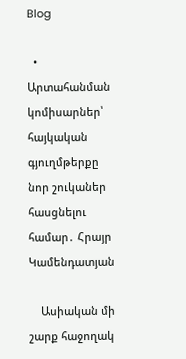Blog

  • Արտահանման կոմիսարներ՝ հայկական գյուղմթերքը նոր շուկաներ հասցնելու համար․ Հրայր Կամենդատյան

    Ասիական մի շարք հաջողակ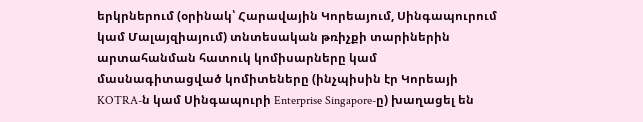երկրներում (օրինակ՝ Հարավային Կորեայում, Սինգապուրում կամ Մալայզիայում) տնտեսական թռիչքի տարիներին արտահանման հատուկ կոմիսարները կամ մասնագիտացված կոմիտեները (ինչպիսին էր Կորեայի KOTRA-ն կամ Սինգապուրի Enterprise Singapore-ը) խաղացել են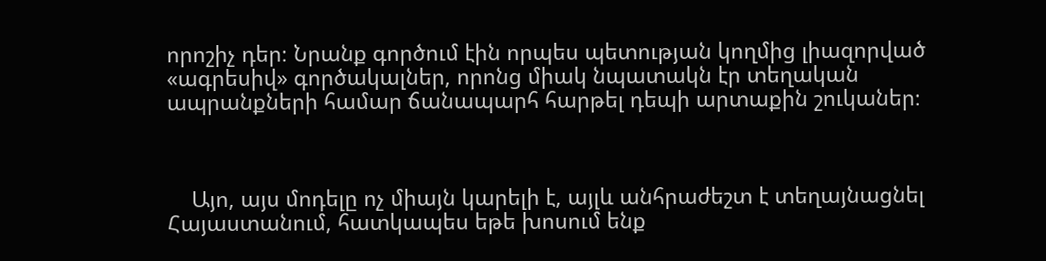որոշիչ դեր։ Նրանք գործում էին որպես պետության կողմից լիազորված «ագրեսիվ» գործակալներ, որոնց միակ նպատակն էր տեղական ապրանքների համար ճանապարհ հարթել դեպի արտաքին շուկաներ։



    Այո, այս մոդելը ոչ միայն կարելի է, այլև անհրաժեշտ է տեղայնացնել Հայաստանում, հատկապես եթե խոսում ենք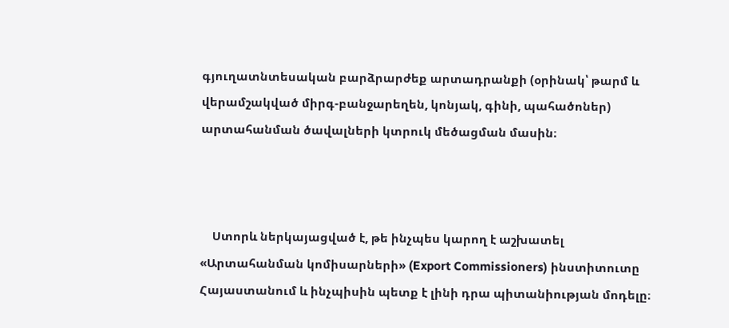գյուղատնտեսական բարձրարժեք արտադրանքի (օրինակ՝ թարմ և վերամշակված միրգ-բանջարեղեն, կոնյակ, գինի, պահածոներ) արտահանման ծավալների կտրուկ մեծացման մասին։



    Ստորև ներկայացված է, թե ինչպես կարող է աշխատել «Արտահանման կոմիսարների» (Export Commissioners) ինստիտուտը Հայաստանում և ինչպիսին պետք է լինի դրա պիտանիության մոդելը։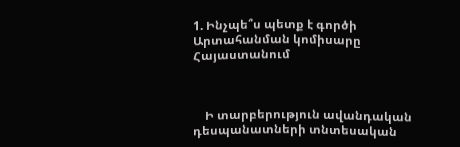1. Ինչպե՞ս պետք է գործի Արտահանման կոմիսարը Հայաստանում



    Ի տարբերություն ավանդական դեսպանատների տնտեսական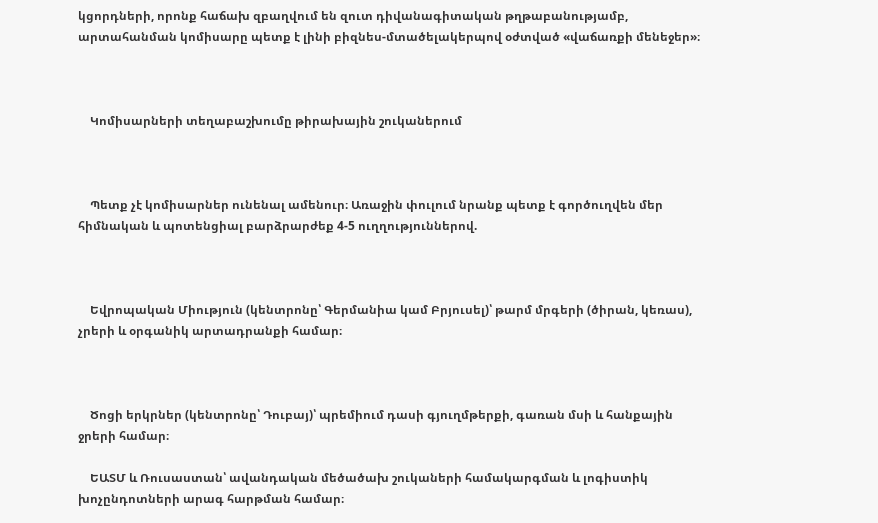կցորդների, որոնք հաճախ զբաղվում են զուտ դիվանագիտական թղթաբանությամբ, արտահանման կոմիսարը պետք է լինի բիզնես-մտածելակերպով օժտված «վաճառքի մենեջեր»։



    Կոմիսարների տեղաբաշխումը թիրախային շուկաներում



    Պետք չէ կոմիսարներ ունենալ ամենուր։ Առաջին փուլում նրանք պետք է գործուղվեն մեր հիմնական և պոտենցիալ բարձրարժեք 4-5 ուղղություններով.



    Եվրոպական Միություն (կենտրոնը՝ Գերմանիա կամ Բրյուսել)՝ թարմ մրգերի (ծիրան, կեռաս), չրերի և օրգանիկ արտադրանքի համար։



    Ծոցի երկրներ (կենտրոնը՝ Դուբայ)՝ պրեմիում դասի գյուղմթերքի, գառան մսի և հանքային ջրերի համար։

    ԵԱՏՄ և Ռուսաստան՝ ավանդական մեծածախ շուկաների համակարգման և լոգիստիկ խոչընդոտների արագ հարթման համար։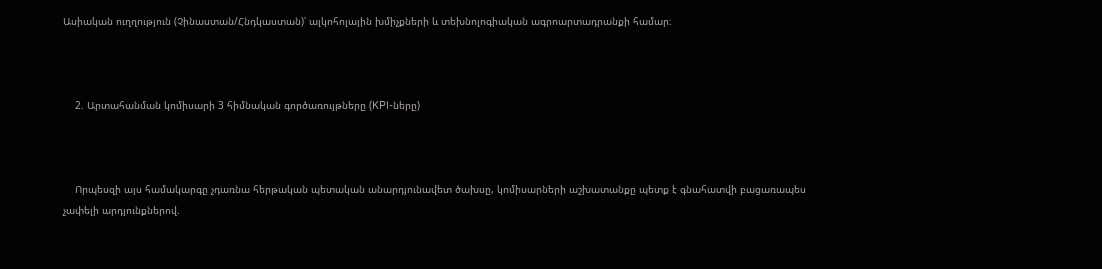Ասիական ուղղություն (Չինաստան/Հնդկաստան)՝ ալկոհոլային խմիչքների և տեխնոլոգիական ագրոարտադրանքի համար։



    2. Արտահանման կոմիսարի 3 հիմնական գործառույթները (KPI-ները)



    Որպեսզի այս համակարգը չդառնա հերթական պետական անարդյունավետ ծախսը, կոմիսարների աշխատանքը պետք է գնահատվի բացառապես չափելի արդյունքներով.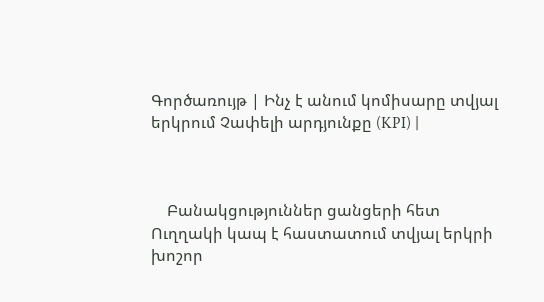Գործառույթ | Ինչ է անում կոմիսարը տվյալ երկրում Չափելի արդյունքը (KPI) |



    Բանակցություններ ցանցերի հետ Ուղղակի կապ է հաստատում տվյալ երկրի խոշոր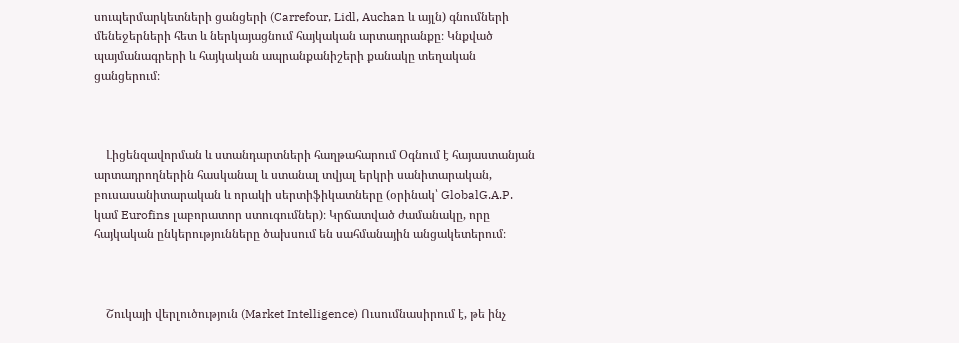սուպերմարկետների ցանցերի (Carrefour, Lidl, Auchan և այլն) գնումների մենեջերների հետ և ներկայացնում հայկական արտադրանքը։ Կնքված պայմանագրերի և հայկական ապրանքանիշերի քանակը տեղական ցանցերում։



    Լիցենզավորման և ստանդարտների հաղթահարում Օգնում է հայաստանյան արտադրողներին հասկանալ և ստանալ տվյալ երկրի սանիտարական, բուսասանիտարական և որակի սերտիֆիկատները (օրինակ՝ GlobalG.A.P. կամ Eurofins լաբորատոր ստուգումներ)։ Կրճատված ժամանակը, որը հայկական ընկերությունները ծախսում են սահմանային անցակետերում։



    Շուկայի վերլուծություն (Market Intelligence) Ուսումնասիրում է, թե ինչ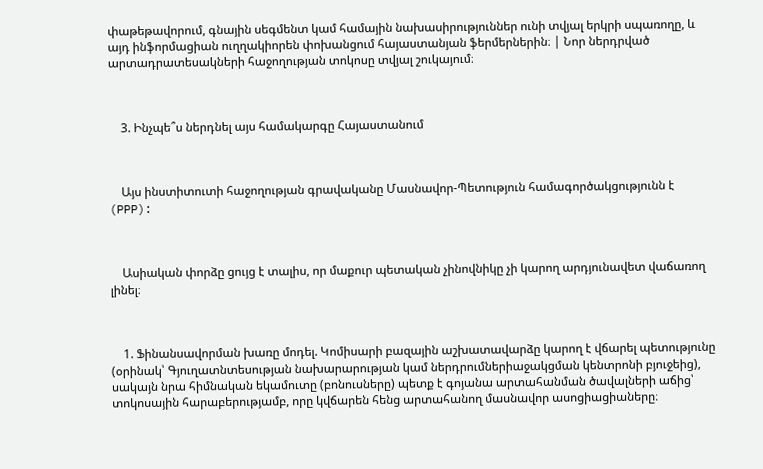փաթեթավորում, գնային սեգմենտ կամ համային նախասիրություններ ունի տվյալ երկրի սպառողը, և այդ ինֆորմացիան ուղղակիորեն փոխանցում հայաստանյան ֆերմերներին։ | Նոր ներդրված արտադրատեսակների հաջողության տոկոսը տվյալ շուկայում։



    3. Ինչպե՞ս ներդնել այս համակարգը Հայաստանում



    Այս ինստիտուտի հաջողության գրավականը Մասնավոր-Պետություն համագործակցությունն է (PPP):



    Ասիական փորձը ցույց է տալիս, որ մաքուր պետական չինովնիկը չի կարող արդյունավետ վաճառող լինել։



    1. Ֆինանսավորման խառը մոդել. Կոմիսարի բազային աշխատավարձը կարող է վճարել պետությունը (օրինակ՝ Գյուղատնտեսության նախարարության կամ ներդրումներիաջակցման կենտրոնի բյուջեից), սակայն նրա հիմնական եկամուտը (բոնուսները) պետք է գոյանա արտահանման ծավալների աճից՝ տոկոսային հարաբերությամբ, որը կվճարեն հենց արտահանող մասնավոր ասոցիացիաները։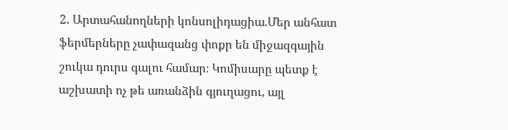2. Արտահանողների կոնսոլիդացիա.Մեր անհատ ֆերմերները չափազանց փոքր են միջազգային շուկա դուրս գալու համար։ Կոմիսարը պետք է աշխատի ոչ թե առանձին գյուղացու, այլ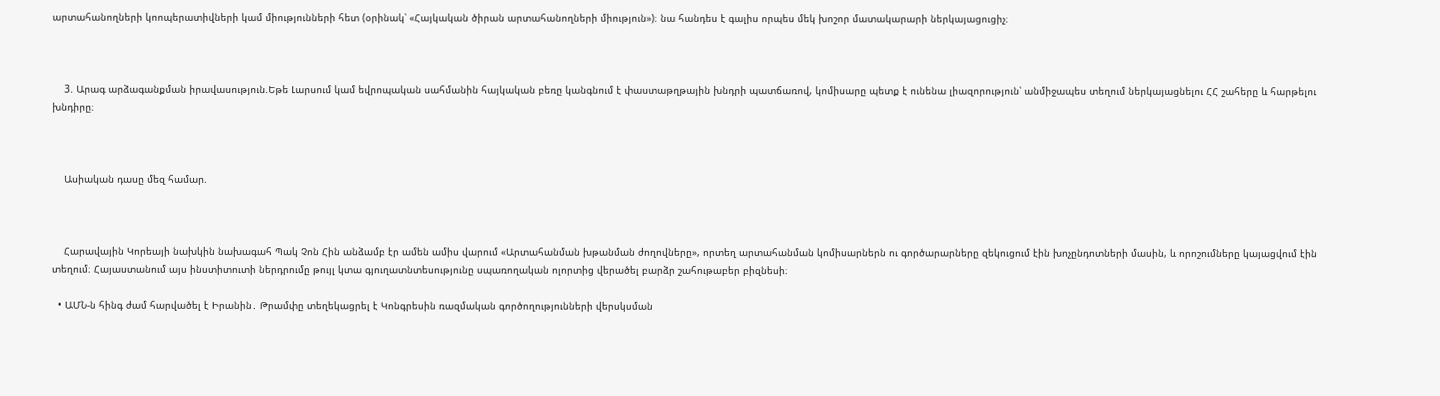արտահանողների կոոպերատիվների կամ միությունների հետ (օրինակ՝ «Հայկական ծիրան արտահանողների միություն»)։ նա հանդես է գալիս որպես մեկ խոշոր մատակարարի ներկայացուցիչ։



    3. Արագ արձագանքման իրավասություն.Եթե Լարսում կամ եվրոպական սահմանին հայկական բեռը կանգնում է փաստաթղթային խնդրի պատճառով, կոմիսարը պետք է ունենա լիազորություն՝ անմիջապես տեղում ներկայացնելու ՀՀ շահերը և հարթելու խնդիրը։



    Ասիական դասը մեզ համար.



    Հարավային Կորեայի նախկին նախագահ Պակ Չոն Հին անձամբ էր ամեն ամիս վարում «Արտահանման խթանման ժողովները», որտեղ արտահանման կոմիսարներն ու գործարարները զեկուցում էին խոչընդոտների մասին, և որոշումները կայացվում էին տեղում։ Հայաստանում այս ինստիտուտի ներդրումը թույլ կտա գյուղատնտեսությունը սպառողական ոլորտից վերածել բարձր շահութաբեր բիզնեսի։

  • ԱՄՆ-ն հինգ ժամ հարվածել է Իրանին․ Թրամփը տեղեկացրել է Կոնգրեսին ռազմական գործողությունների վերսկսման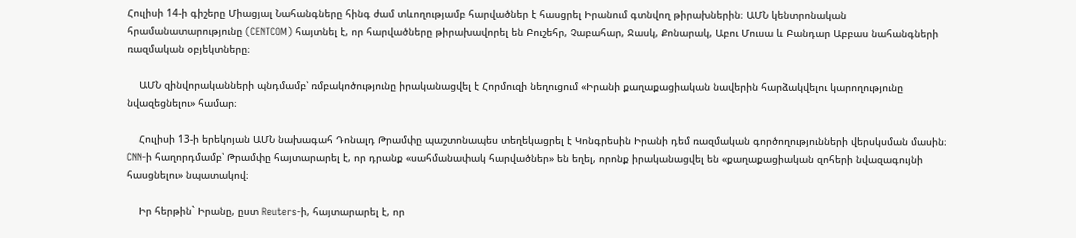Հուլիսի 14-ի գիշերը Միացյալ Նահանգները հինգ ժամ տևողությամբ հարվածներ է հասցրել Իրանում գտնվող թիրախներին։ ԱՄՆ կենտրոնական հրամանատարությունը (CENTCOM) հայտնել է, որ հարվածները թիրախավորել են Բուշեհր, Չաբահար, Ջասկ, Քոնարակ, Աբու Մուսա և Բանդար Աբբաս նահանգների ռազմական օբյեկտները։

    ԱՄՆ զինվորականների պնդմամբ՝ ռմբակոծությունը իրականացվել է Հորմուզի նեղուցում «Իրանի քաղաքացիական նավերին հարձակվելու կարողությունը նվազեցնելու» համար։

    Հուլիսի 13-ի երեկոյան ԱՄՆ նախագահ Դոնալդ Թրամփը պաշտոնապես տեղեկացրել է Կոնգրեսին Իրանի դեմ ռազմական գործողությունների վերսկսման մասին։ CNN-ի հաղորդմամբ՝ Թրամփը հայտարարել է, որ դրանք «սահմանափակ հարվածներ» են եղել, որոնք իրականացվել են «քաղաքացիական զոհերի նվազագույնի հասցնելու» նպատակով։

    Իր հերթին` Իրանը, ըստ Reuters-ի, հայտարարել է, որ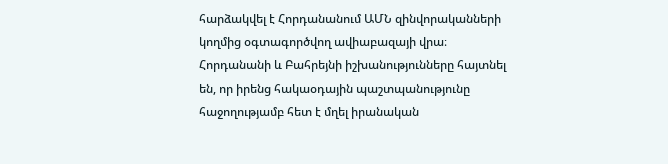հարձակվել է Հորդանանում ԱՄՆ զինվորականների կողմից օգտագործվող ավիաբազայի վրա։ Հորդանանի և Բահրեյնի իշխանությունները հայտնել են, որ իրենց հակաօդային պաշտպանությունը հաջողությամբ հետ է մղել իրանական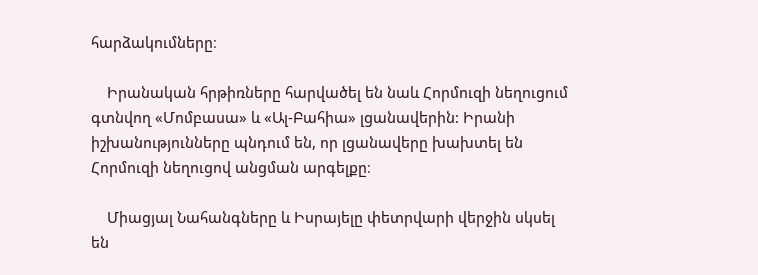հարձակումները։

    Իրանական հրթիռները հարվածել են նաև Հորմուզի նեղուցում գտնվող «Մոմբասա» և «Ալ-Բահիա» լցանավերին: Իրանի իշխանությունները պնդում են, որ լցանավերը խախտել են Հորմուզի նեղուցով անցման արգելքը։

    Միացյալ Նահանգները և Իսրայելը փետրվարի վերջին սկսել են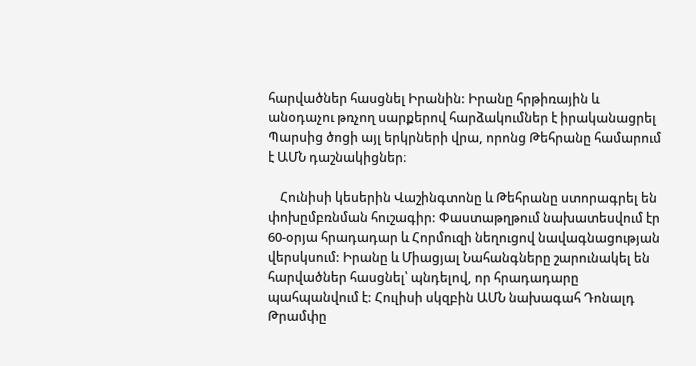հարվածներ հասցնել Իրանին: Իրանը հրթիռային և անօդաչու թռչող սարքերով հարձակումներ է իրականացրել Պարսից ծոցի այլ երկրների վրա, որոնց Թեհրանը համարում է ԱՄՆ դաշնակիցներ։

    Հունիսի կեսերին Վաշինգտոնը և Թեհրանը ստորագրել են փոխըմբռնման հուշագիր: Փաստաթղթում նախատեսվում էր 60-օրյա հրադադար և Հորմուզի նեղուցով նավագնացության վերսկսում: Իրանը և Միացյալ Նահանգները շարունակել են հարվածներ հասցնել՝ պնդելով, որ հրադադարը պահպանվում է: Հուլիսի սկզբին ԱՄՆ նախագահ Դոնալդ Թրամփը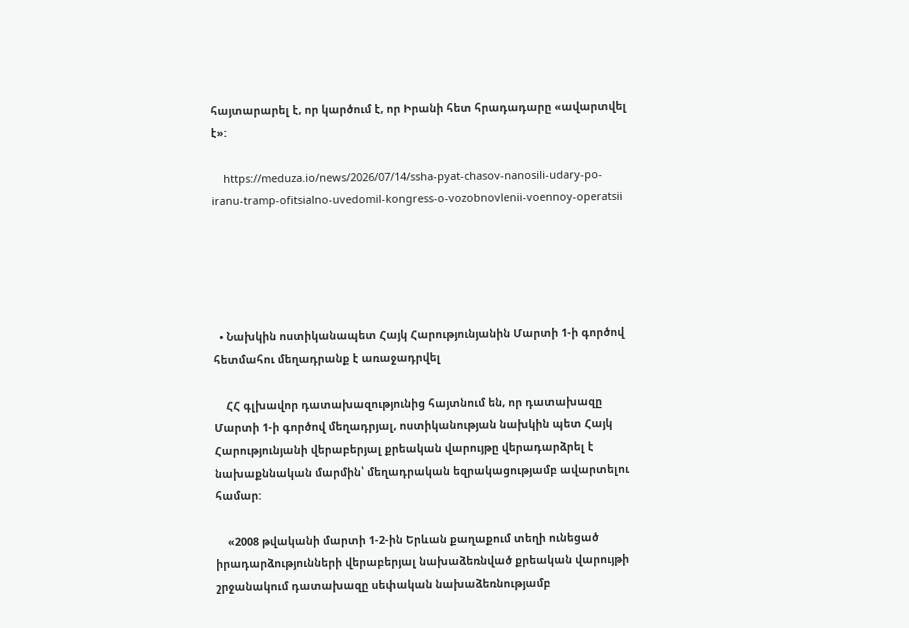հայտարարել է, որ կարծում է, որ Իրանի հետ հրադադարը «ավարտվել է»:

    https://meduza.io/news/2026/07/14/ssha-pyat-chasov-nanosili-udary-po-iranu-tramp-ofitsialno-uvedomil-kongress-o-vozobnovlenii-voennoy-operatsii





  • Նախկին ոստիկանապետ Հայկ Հարությունյանին Մարտի 1-ի գործով հետմահու մեղադրանք է առաջադրվել

    ՀՀ գլխավոր դատախազությունից հայտնում են, որ դատախազը Մարտի 1-ի գործով մեղադրյալ, ոստիկանության նախկին պետ Հայկ Հարությունյանի վերաբերյալ քրեական վարույթը վերադարձրել է նախաքննական մարմին՝ մեղադրական եզրակացությամբ ավարտելու համար:

    «2008 թվականի մարտի 1-2-ին Երևան քաղաքում տեղի ունեցած իրադարձությունների վերաբերյալ նախաձեռնված քրեական վարույթի շրջանակում դատախազը սեփական նախաձեռնությամբ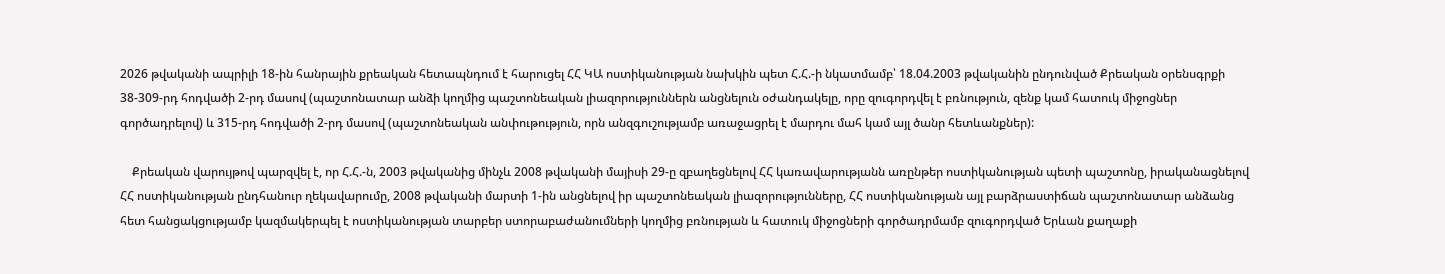2026 թվականի ապրիլի 18-ին հանրային քրեական հետապնդում է հարուցել ՀՀ ԿԱ ոստիկանության նախկին պետ Հ.Հ.-ի նկատմամբ՝ 18.04.2003 թվականին ընդունված Քրեական օրենսգրքի 38-309-րդ հոդվածի 2-րդ մասով (պաշտոնատար անձի կողմից պաշտոնեական լիազորություններն անցնելուն օժանդակելը, որը զուգորդվել է բռնություն, զենք կամ հատուկ միջոցներ գործադրելով) և 315-րդ հոդվածի 2-րդ մասով (պաշտոնեական անփութություն, որն անզգուշությամբ առաջացրել է մարդու մահ կամ այլ ծանր հետևանքներ):

    Քրեական վարույթով պարզվել է, որ Հ.Հ.-ն, 2003 թվականից մինչև 2008 թվականի մայիսի 29-ը զբաղեցնելով ՀՀ կառավարությանն առընթեր ոստիկանության պետի պաշտոնը, իրականացնելով ՀՀ ոստիկանության ընդհանուր ղեկավարումը, 2008 թվականի մարտի 1-ին անցնելով իր պաշտոնեական լիազորությունները, ՀՀ ոստիկանության այլ բարձրաստիճան պաշտոնատար անձանց հետ հանցակցությամբ կազմակերպել է ոստիկանության տարբեր ստորաբաժանումների կողմից բռնության և հատուկ միջոցների գործադրմամբ զուգորդված Երևան քաղաքի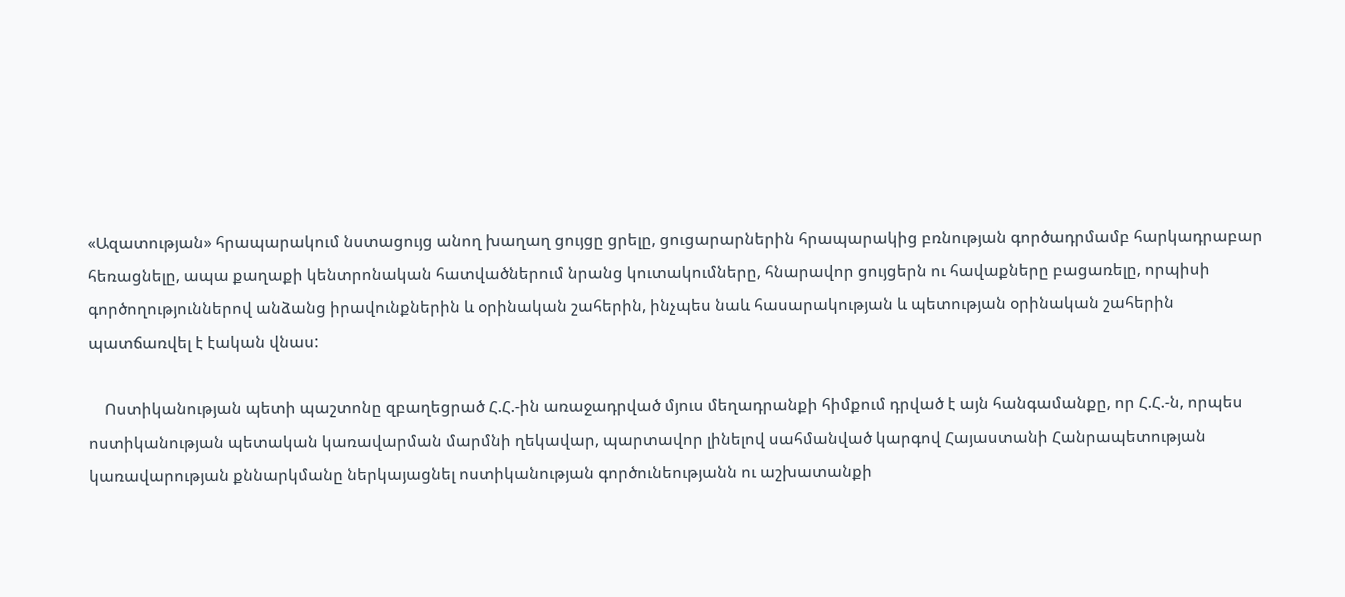«Ազատության» հրապարակում նստացույց անող խաղաղ ցույցը ցրելը, ցուցարարներին հրապարակից բռնության գործադրմամբ հարկադրաբար հեռացնելը, ապա քաղաքի կենտրոնական հատվածներում նրանց կուտակումները, հնարավոր ցույցերն ու հավաքները բացառելը, որպիսի գործողություններով անձանց իրավունքներին և օրինական շահերին, ինչպես նաև հասարակության և պետության օրինական շահերին պատճառվել է էական վնաս:

    Ոստիկանության պետի պաշտոնը զբաղեցրած Հ.Հ.-ին առաջադրված մյուս մեղադրանքի հիմքում դրված է այն հանգամանքը, որ Հ.Հ.-ն, որպես ոստիկանության պետական կառավարման մարմնի ղեկավար, պարտավոր լինելով սահմանված կարգով Հայաստանի Հանրապետության կառավարության քննարկմանը ներկայացնել ոստիկանության գործունեությանն ու աշխատանքի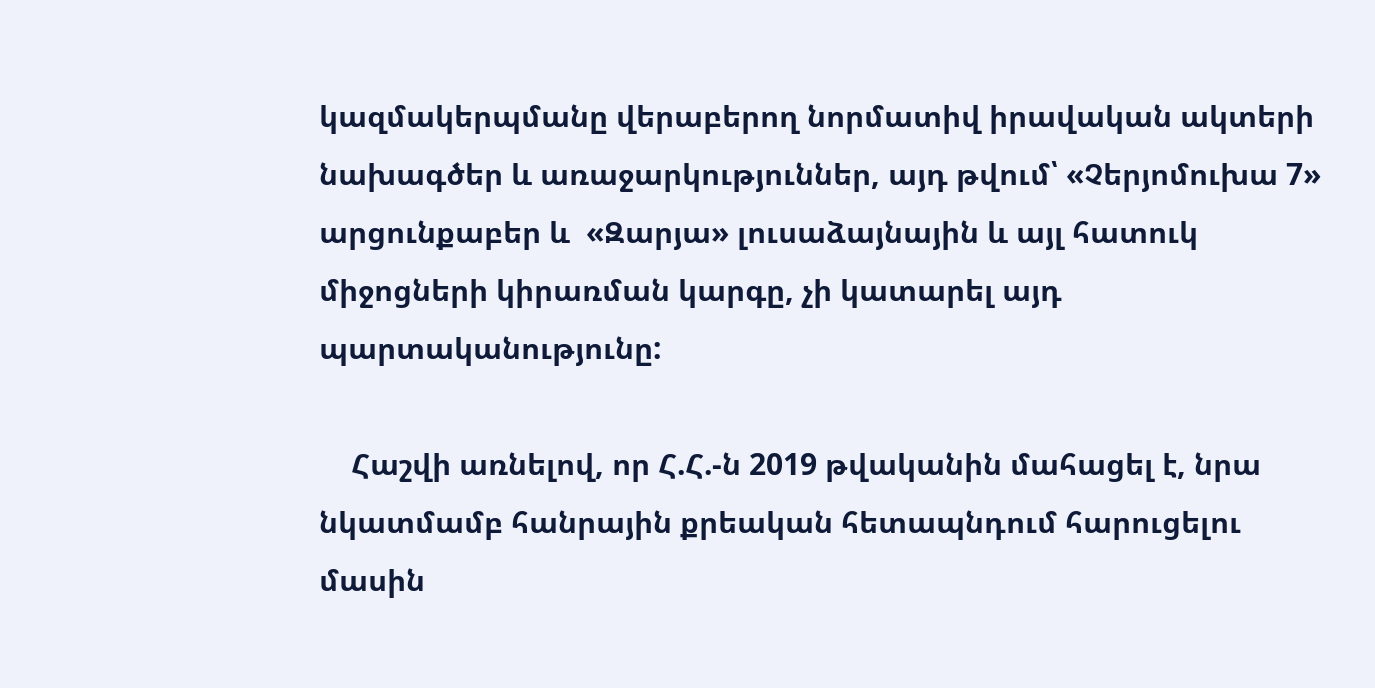կազմակերպմանը վերաբերող նորմատիվ իրավական ակտերի նախագծեր և առաջարկություններ, այդ թվում՝ «Չերյոմուխա 7» արցունքաբեր և  «Զարյա» լուսաձայնային և այլ հատուկ միջոցների կիրառման կարգը, չի կատարել այդ պարտականությունը:

    Հաշվի առնելով, որ Հ.Հ.-ն 2019 թվականին մահացել է, նրա նկատմամբ հանրային քրեական հետապնդում հարուցելու մասին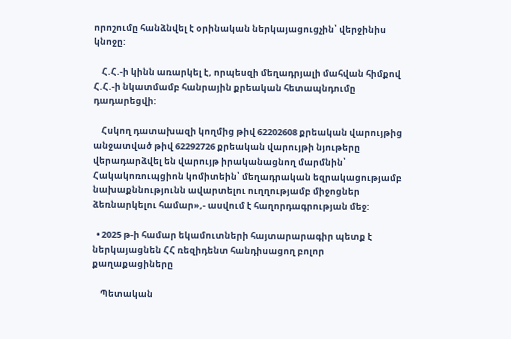որոշումը հանձնվել է օրինական ներկայացուցչին՝ վերջինիս կնոջը:

    Հ.Հ.-ի կինն առարկել է, որպեսզի մեղադրյալի մահվան հիմքով Հ.Հ.-ի նկատմամբ հանրային քրեական հետապնդումը դադարեցվի:

    Հսկող դատախազի կողմից թիվ 62202608 քրեական վարույթից անջատված թիվ 62292726 քրեական վարույթի նյութերը վերադարձվել են վարույթ իրականացնող մարմնին՝ Հակակոռուպցիոն կոմիտեին՝ մեղադրական եզրակացությամբ նախաքննությունն ավարտելու ուղղությամբ միջոցներ ձեռնարկելու համար»,- ասվում է հաղորդագրության մեջ:

  • 2025 թ-ի համար եկամուտների հայտարարագիր պետք է ներկայացնեն ՀՀ ռեզիդենտ հանդիսացող բոլոր քաղաքացիները

    Պետական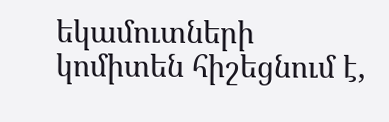եկամուտների կոմիտեն հիշեցնում է,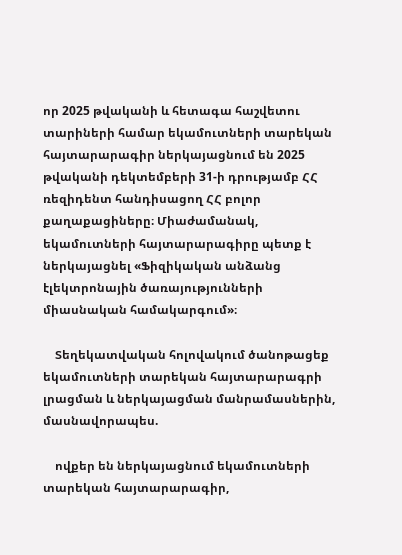որ 2025 թվականի և հետագա հաշվետու տարիների համար եկամուտների տարեկան հայտարարագիր ներկայացնում են 2025 թվականի դեկտեմբերի 31-ի դրությամբ ՀՀ ռեզիդենտ հանդիսացող ՀՀ բոլոր քաղաքացիները։ Միաժամանակ, եկամուտների հայտարարագիրը պետք է ներկայացնել «Ֆիզիկական անձանց էլեկտրոնային ծառայությունների միասնական համակարգում»։

    Տեղեկատվական հոլովակում ծանոթացեք եկամուտների տարեկան հայտարարագրի լրացման և ներկայացման մանրամասներին, մասնավորապես.

    ովքեր են ներկայացնում եկամուտների տարեկան հայտարարագիր,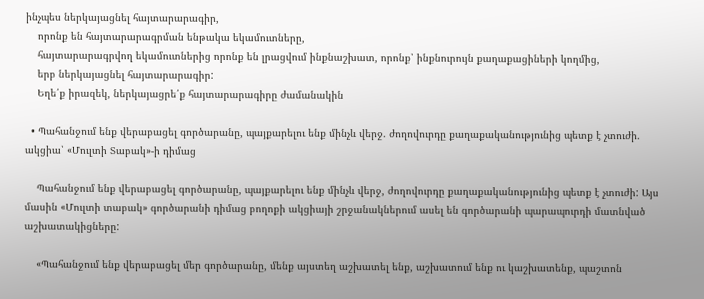ինչպես ներկայացնել հայտարարագիր,
    որոնք են հայտարարագրման ենթակա եկամուտները,
    հայտարարագրվող եկամուտներից որոնք են լրացվում ինքնաշխատ, որոնք՝ ինքնուրույն քաղաքացիների կողմից,
    երբ ներկայացնել հայտարարագիր:
    Եղե՛ք իրազեկ, ներկայացրե՛ք հայտարարագիրը ժամանակին

  • Պահանջում ենք վերաբացել գործարանը, պայքարելու ենք մինչև վերջ. ժողովուրդը քաղաքականությունից պետք է չտուժի. ակցիա՝ «Մուլտի Տաբակ»-ի դիմաց

    Պահանջում ենք վերաբացել գործարանը, պայքարելու ենք մինչև վերջ, ժողովուրդը քաղաքականությունից պետք է չտուժի: Այս մասին «Մուլտի տաբակ» գործարանի դիմաց բողոքի ակցիայի շրջանակներում ասել են գործարանի պարապուրդի մատնված աշխատակիցները:

    «Պահանջում ենք վերաբացել մեր գործարանը, մենք այստեղ աշխատել ենք, աշխատում ենք ու կաշխատենք, պաշտոն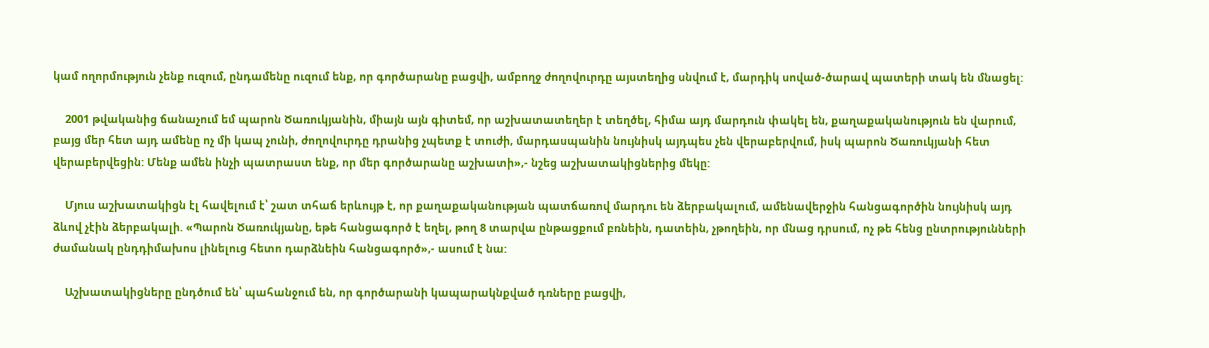կամ ողորմություն չենք ուզում, ընդամենը ուզում ենք, որ գործարանը բացվի, ամբողջ ժողովուրդը այստեղից սնվում է, մարդիկ սոված-ծարավ պատերի տակ են մնացել:

    2001 թվականից ճանաչում եմ պարոն Ծառուկյանին, միայն այն գիտեմ, որ աշխատատեղեր է տեղծել, հիմա այդ մարդուն փակել են, քաղաքականություն են վարում, բայց մեր հետ այդ ամենը ոչ մի կապ չունի, ժողովուրդը դրանից չպետք է տուժի, մարդասպանին նույնիսկ այդպես չեն վերաբերվում, իսկ պարոն Ծառուկյանի հետ վերաբերվեցին: Մենք ամեն ինչի պատրաստ ենք, որ մեր գործարանը աշխատի»,- նշեց աշխատակիցներից մեկը:

    Մյուս աշխատակիցն էլ հավելում է՝ շատ տհաճ երևույթ է, որ քաղաքականության պատճառով մարդու են ձերբակալում, ամենավերջին հանցագործին նույնիսկ այդ ձևով չէին ձերբակալի. «Պարոն Ծառուկյանը, եթե հանցագործ է եղել, թող 8 տարվա ընթացքում բռնեին, դատեին, չթողեին, որ մնաց դրսում, ոչ թե հենց ընտրությունների ժամանակ ընդդիմախոս լինելուց հետո դարձնեին հանցագործ»,- ասում է նա:

    Աշխատակիցները ընդծում են՝ պահանջում են, որ գործարանի կապարակնքված դռները բացվի,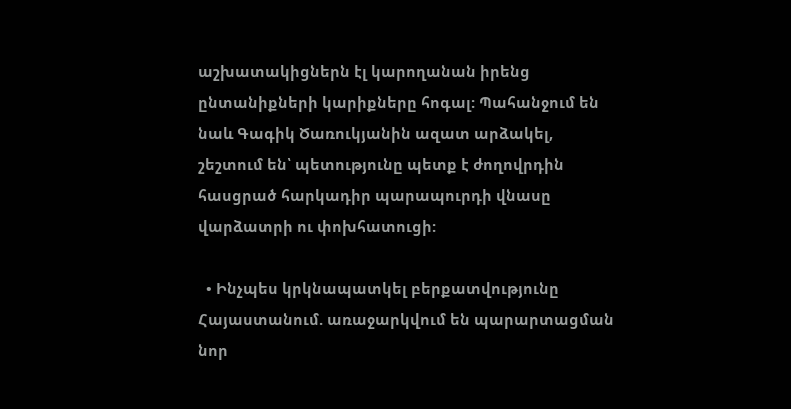աշխատակիցներն էլ կարողանան իրենց ընտանիքների կարիքները հոգալ: Պահանջում են նաև Գագիկ Ծառուկյանին ազատ արձակել, շեշտում են՝ պետությունը պետք է ժողովրդին հասցրած հարկադիր պարապուրդի վնասը վարձատրի ու փոխհատուցի:

  • Ինչպես կրկնապատկել բերքատվությունը Հայաստանում. առաջարկվում են պարարտացման նոր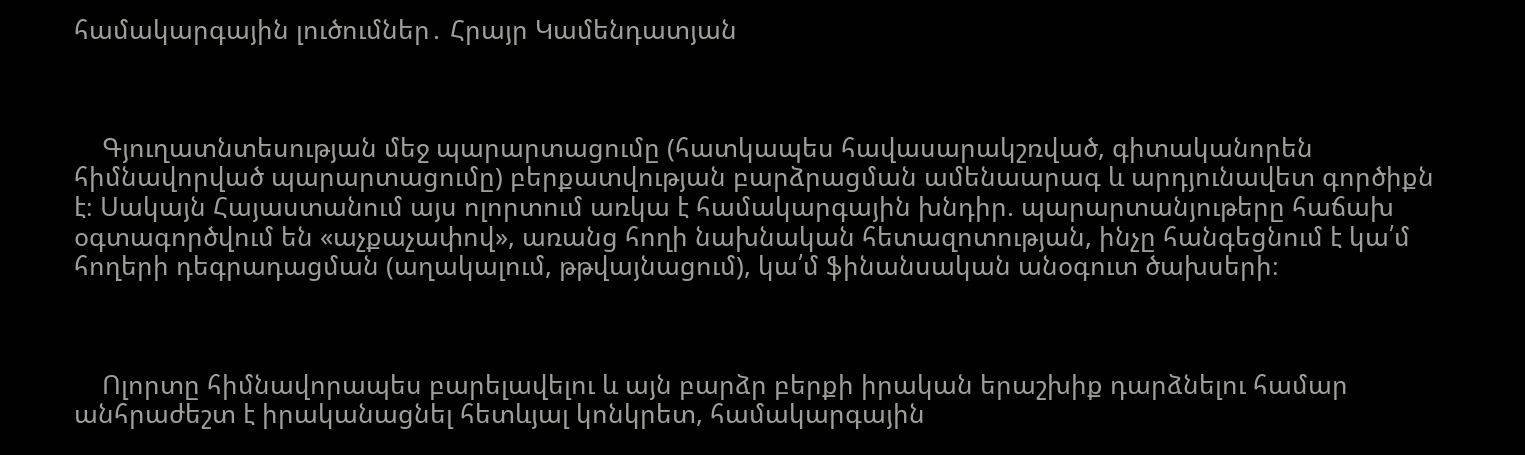համակարգային լուծումներ․ Հրայր Կամենդատյան



    Գյուղատնտեսության մեջ պարարտացումը (հատկապես հավասարակշռված, գիտականորեն հիմնավորված պարարտացումը) բերքատվության բարձրացման ամենաարագ և արդյունավետ գործիքն է։ Սակայն Հայաստանում այս ոլորտում առկա է համակարգային խնդիր. պարարտանյութերը հաճախ օգտագործվում են «աչքաչափով», առանց հողի նախնական հետազոտության, ինչը հանգեցնում է կա՛մ հողերի դեգրադացման (աղակալում, թթվայնացում), կա՛մ ֆինանսական անօգուտ ծախսերի։



    Ոլորտը հիմնավորապես բարելավելու և այն բարձր բերքի իրական երաշխիք դարձնելու համար անհրաժեշտ է իրականացնել հետևյալ կոնկրետ, համակարգային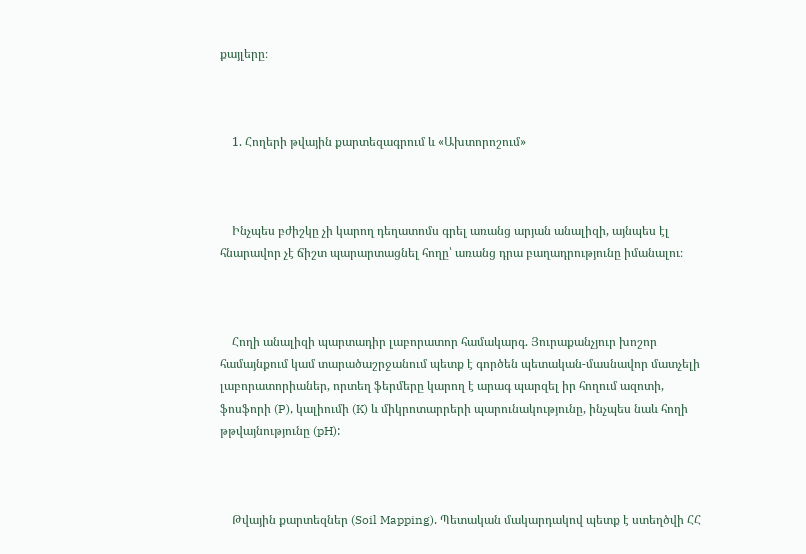քայլերը։



    1. Հողերի թվային քարտեզագրում և «Ախտորոշում»



    Ինչպես բժիշկը չի կարող դեղատոմս գրել առանց արյան անալիզի, այնպես էլ հնարավոր չէ ճիշտ պարարտացնել հողը՝ առանց դրա բաղադրությունը իմանալու։



    Հողի անալիզի պարտադիր լաբորատոր համակարգ. Յուրաքանչյուր խոշոր համայնքում կամ տարածաշրջանում պետք է գործեն պետական-մասնավոր մատչելի լաբորատորիաներ, որտեղ ֆերմերը կարող է արագ պարզել իր հողում ազոտի, ֆոսֆորի (P), կալիումի (K) և միկրոտարրերի պարունակությունը, ինչպես նաև հողի թթվայնությունը (pH):



    Թվային քարտեզներ (Soil Mapping). Պետական մակարդակով պետք է ստեղծվի ՀՀ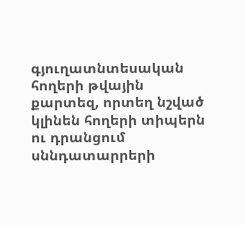գյուղատնտեսական հողերի թվային քարտեզ, որտեղ նշված կլինեն հողերի տիպերն ու դրանցում սննդատարրերի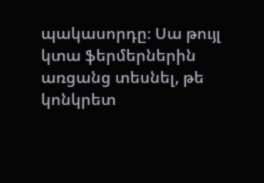պակասորդը։ Սա թույլ կտա ֆերմերներին առցանց տեսնել, թե կոնկրետ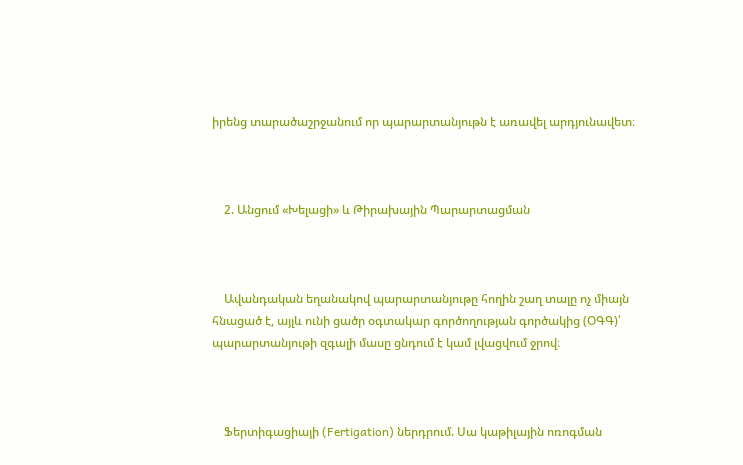իրենց տարածաշրջանում որ պարարտանյութն է առավել արդյունավետ։



    2. Անցում «Խելացի» և Թիրախային Պարարտացման



    Ավանդական եղանակով պարարտանյութը հողին շաղ տալը ոչ միայն հնացած է, այլև ունի ցածր օգտակար գործողության գործակից (ՕԳԳ)՝ պարարտանյութի զգալի մասը ցնդում է կամ լվացվում ջրով։



    Ֆերտիգացիայի (Fertigation) ներդրում. Սա կաթիլային ոռոգման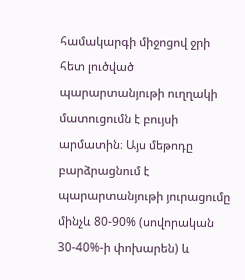համակարգի միջոցով ջրի հետ լուծված պարարտանյութի ուղղակի մատուցումն է բույսի արմատին։ Այս մեթոդը բարձրացնում է պարարտանյութի յուրացումը մինչև 80-90% (սովորական 30-40%-ի փոխարեն) և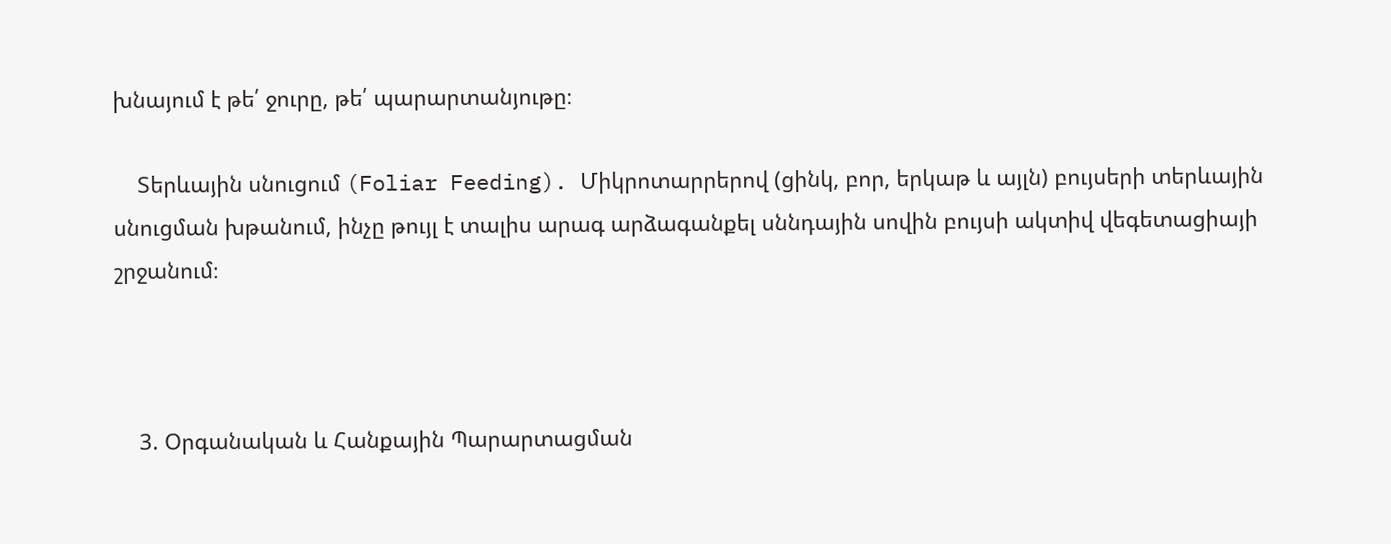խնայում է թե՛ ջուրը, թե՛ պարարտանյութը։

    Տերևային սնուցում (Foliar Feeding). Միկրոտարրերով (ցինկ, բոր, երկաթ և այլն) բույսերի տերևային սնուցման խթանում, ինչը թույլ է տալիս արագ արձագանքել սննդային սովին բույսի ակտիվ վեգետացիայի շրջանում։



    3. Օրգանական և Հանքային Պարարտացման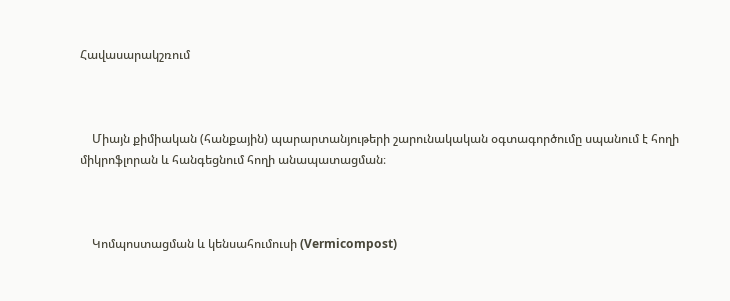Հավասարակշռում



    Միայն քիմիական (հանքային) պարարտանյութերի շարունակական օգտագործումը սպանում է հողի միկրոֆլորան և հանգեցնում հողի անապատացման։



    Կոմպոստացման և կենսահումուսի (Vermicompost)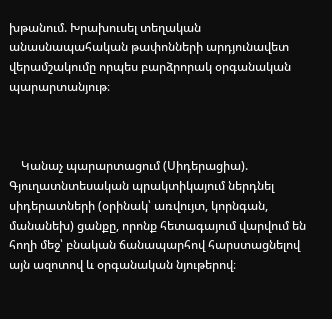խթանում. Խրախուսել տեղական անասնապահական թափոնների արդյունավետ վերամշակումը որպես բարձրորակ օրգանական պարարտանյութ։



    Կանաչ պարարտացում (Սիդերացիա). Գյուղատնտեսական պրակտիկայում ներդնել սիդերատների (օրինակ՝ առվույտ, կորնգան, մանանեխ) ցանքը, որոնք հետագայում վարվում են հողի մեջ՝ բնական ճանապարհով հարստացնելով այն ազոտով և օրգանական նյութերով։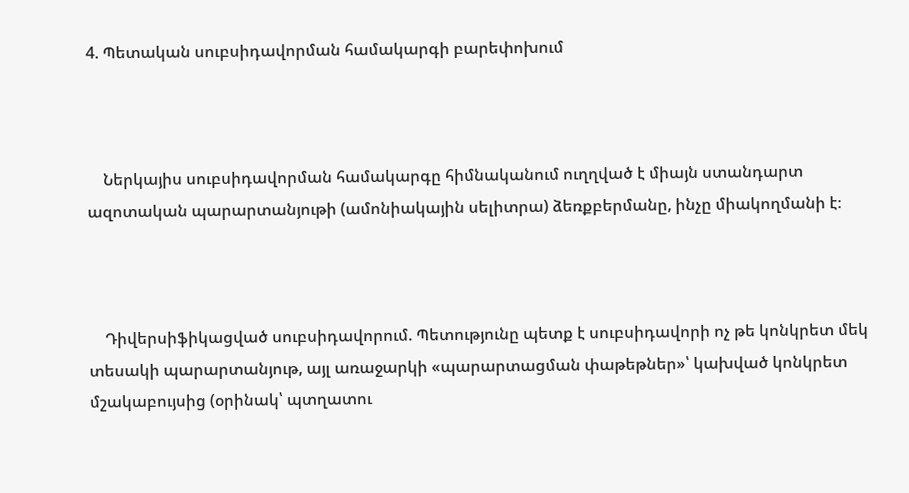4. Պետական սուբսիդավորման համակարգի բարեփոխում



    Ներկայիս սուբսիդավորման համակարգը հիմնականում ուղղված է միայն ստանդարտ ազոտական պարարտանյութի (ամոնիակային սելիտրա) ձեռքբերմանը, ինչը միակողմանի է։



    Դիվերսիֆիկացված սուբսիդավորում. Պետությունը պետք է սուբսիդավորի ոչ թե կոնկրետ մեկ տեսակի պարարտանյութ, այլ առաջարկի «պարարտացման փաթեթներ»՝ կախված կոնկրետ մշակաբույսից (օրինակ՝ պտղատու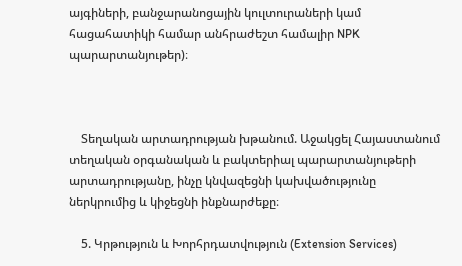այգիների, բանջարանոցային կուլտուրաների կամ հացահատիկի համար անհրաժեշտ համալիր NPK պարարտանյութեր)։



    Տեղական արտադրության խթանում. Աջակցել Հայաստանում տեղական օրգանական և բակտերիալ պարարտանյութերի արտադրությանը, ինչը կնվազեցնի կախվածությունը ներկրումից և կիջեցնի ինքնարժեքը։

    5. Կրթություն և Խորհրդատվություն (Extension Services)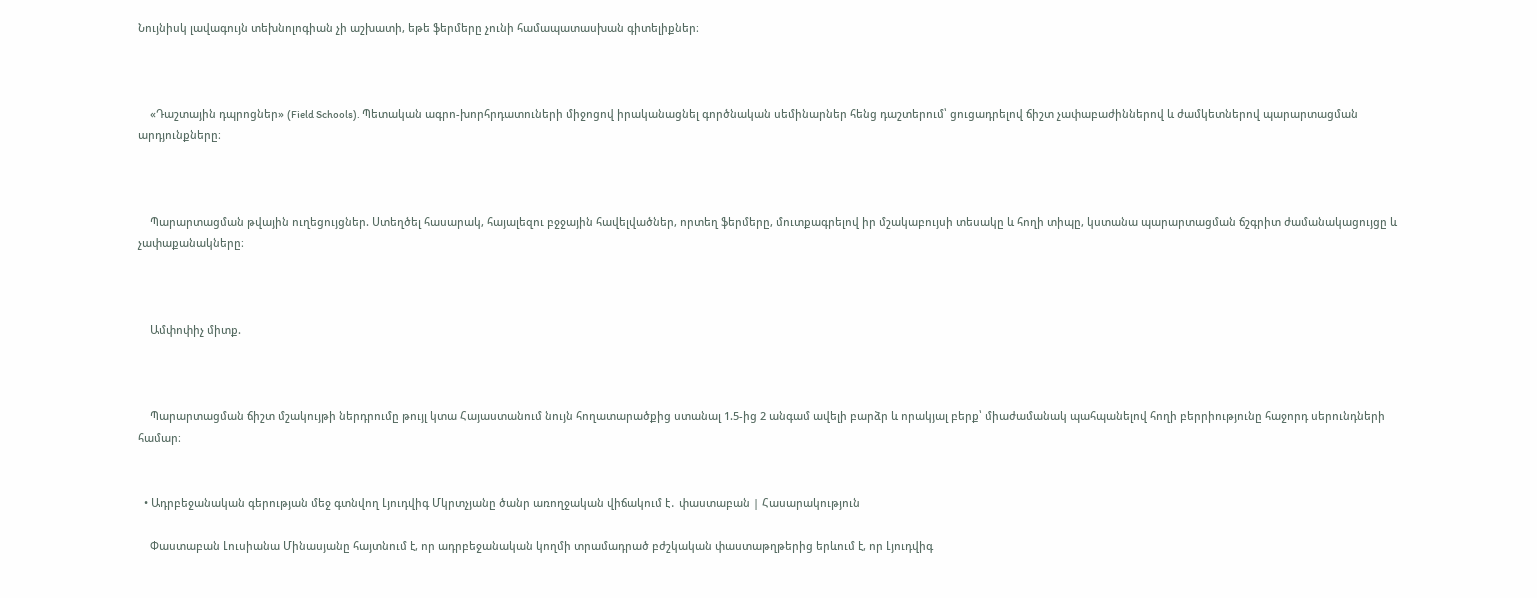Նույնիսկ լավագույն տեխնոլոգիան չի աշխատի, եթե ֆերմերը չունի համապատասխան գիտելիքներ։



    «Դաշտային դպրոցներ» (Field Schools). Պետական ագրո-խորհրդատուների միջոցով իրականացնել գործնական սեմինարներ հենց դաշտերում՝ ցուցադրելով ճիշտ չափաբաժիններով և ժամկետներով պարարտացման արդյունքները։



    Պարարտացման թվային ուղեցույցներ. Ստեղծել հասարակ, հայալեզու բջջային հավելվածներ, որտեղ ֆերմերը, մուտքագրելով իր մշակաբույսի տեսակը և հողի տիպը, կստանա պարարտացման ճշգրիտ ժամանակացույցը և չափաքանակները։



    Ամփոփիչ միտք.



    Պարարտացման ճիշտ մշակույթի ներդրումը թույլ կտա Հայաստանում նույն հողատարածքից ստանալ 1.5-ից 2 անգամ ավելի բարձր և որակյալ բերք՝ միաժամանակ պահպանելով հողի բերրիությունը հաջորդ սերունդների համար։


  • Ադրբեջանական գերության մեջ գտնվող Լյուդվիգ Մկրտչյանը ծանր առողջական վիճակում է․ փաստաբան | Հասարակություն

    Փաստաբան Լուսիանա Մինասյանը հայտնում է, որ ադրբեջանական կողմի տրամադրած բժշկական փաստաթղթերից երևում է, որ Լյուդվիգ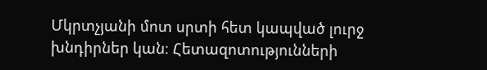Մկրտչյանի մոտ սրտի հետ կապված լուրջ խնդիրներ կան։ Հետազոտությունների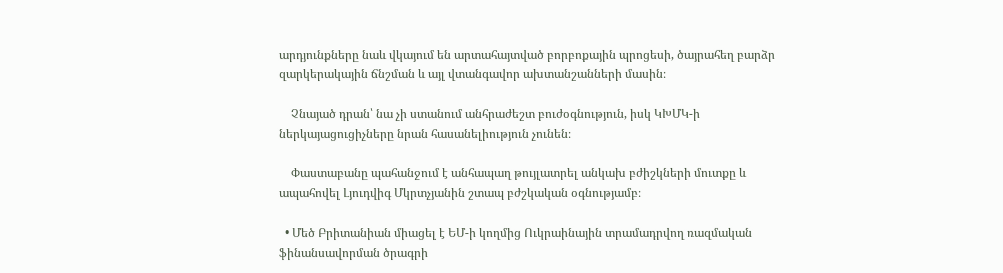արդյունքները նաև վկայում են արտահայտված բորբոքային պրոցեսի, ծայրահեղ բարձր զարկերակային ճնշման և այլ վտանգավոր ախտանշանների մասին։

    Չնայած դրան՝ նա չի ստանում անհրաժեշտ բուժօգնություն, իսկ ԿԽՄԿ-ի ներկայացուցիչները նրան հասանելիություն չունեն։

    Փաստաբանը պահանջում է անհապաղ թույլատրել անկախ բժիշկների մուտքը և ապահովել Լյուդվիգ Մկրտչյանին շտապ բժշկական օգնությամբ։

  • Մեծ Բրիտանիան միացել է ԵՄ-ի կողմից Ուկրաինային տրամադրվող ռազմական ֆինանսավորման ծրագրի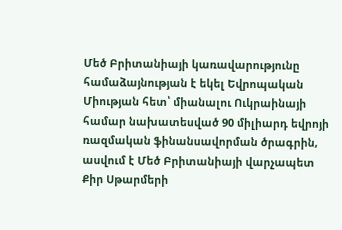Մեծ Բրիտանիայի կառավարությունը համաձայնության է եկել Եվրոպական Միության հետ՝ միանալու Ուկրաինայի համար նախատեսված 90 միլիարդ եվրոյի ռազմական ֆինանսավորման ծրագրին, ասվում է Մեծ Բրիտանիայի վարչապետ Քիր Սթարմերի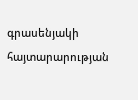գրասենյակի հայտարարության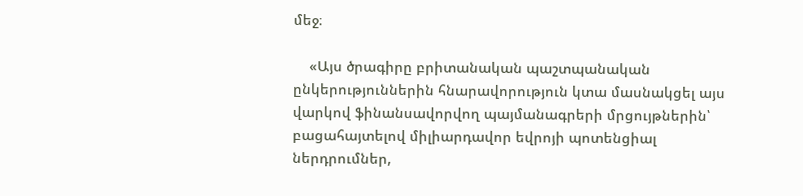մեջ։

    «Այս ծրագիրը բրիտանական պաշտպանական ընկերություններին հնարավորություն կտա մասնակցել այս վարկով ֆինանսավորվող պայմանագրերի մրցույթներին՝ բացահայտելով միլիարդավոր եվրոյի պոտենցիալ ներդրումներ,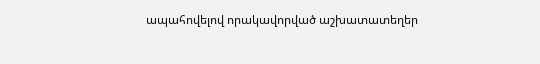ապահովելով որակավորված աշխատատեղեր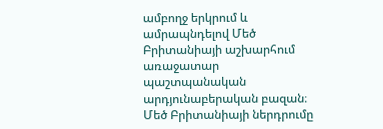ամբողջ երկրում և ամրապնդելով Մեծ Բրիտանիայի աշխարհում առաջատար պաշտպանական արդյունաբերական բազան։ Մեծ Բրիտանիայի ներդրումը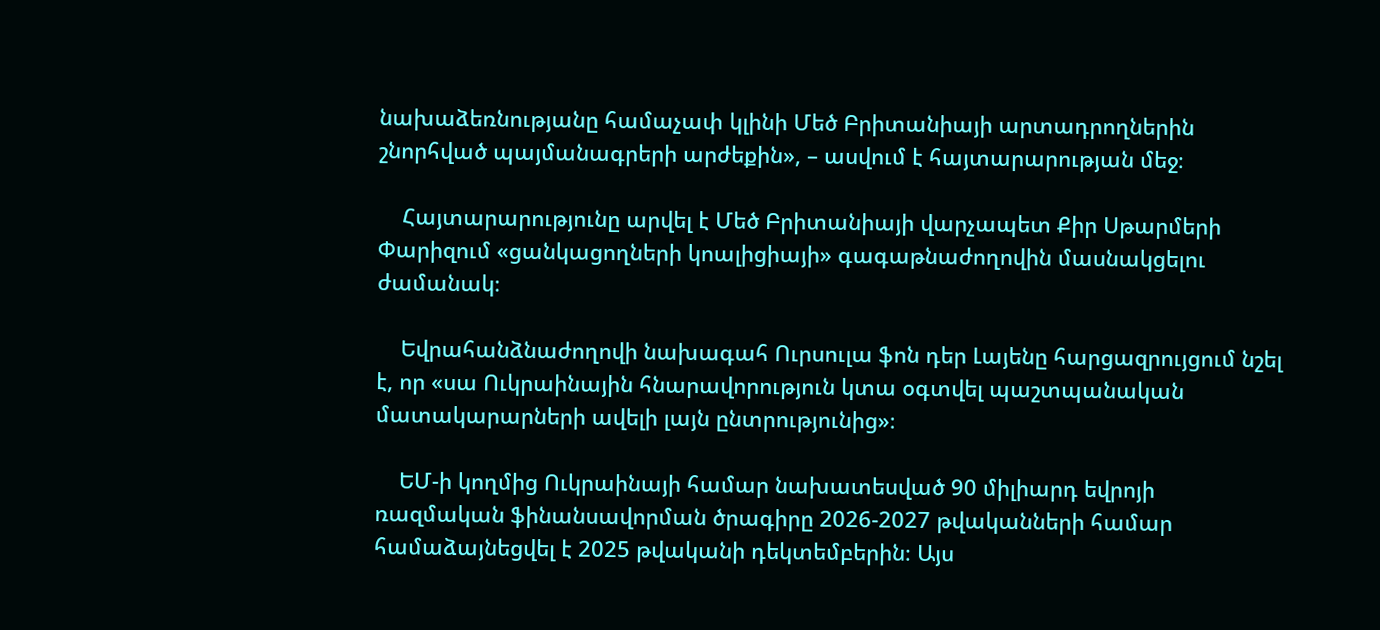նախաձեռնությանը համաչափ կլինի Մեծ Բրիտանիայի արտադրողներին շնորհված պայմանագրերի արժեքին», – ասվում է հայտարարության մեջ։

    Հայտարարությունը արվել է Մեծ Բրիտանիայի վարչապետ Քիր Սթարմերի Փարիզում «ցանկացողների կոալիցիայի» գագաթնաժողովին մասնակցելու ժամանակ։

    Եվրահանձնաժողովի նախագահ Ուրսուլա ֆոն դեր Լայենը հարցազրույցում նշել է, որ «սա Ուկրաինային հնարավորություն կտա օգտվել պաշտպանական մատակարարների ավելի լայն ընտրությունից»։

    ԵՄ-ի կողմից Ուկրաինայի համար նախատեսված 90 միլիարդ եվրոյի ռազմական ֆինանսավորման ծրագիրը 2026-2027 թվականների համար համաձայնեցվել է 2025 թվականի դեկտեմբերին։ Այս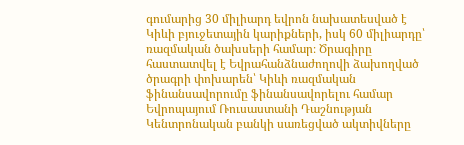գումարից 30 միլիարդ եվրոն նախատեսված է Կիևի բյուջետային կարիքների, իսկ 60 միլիարդը՝ ռազմական ծախսերի համար։ Ծրագիրը հաստատվել է Եվրահանձնաժողովի ձախողված ծրագրի փոխարեն՝ Կիևի ռազմական ֆինանսավորումը ֆինանսավորելու համար Եվրոպայում Ռուսաստանի Դաշնության Կենտրոնական բանկի սառեցված ակտիվները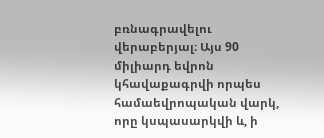բռնագրավելու վերաբերյալ։ Այս 90 միլիարդ եվրոն կհավաքագրվի որպես համաեվրոպական վարկ, որը կսպասարկվի և, ի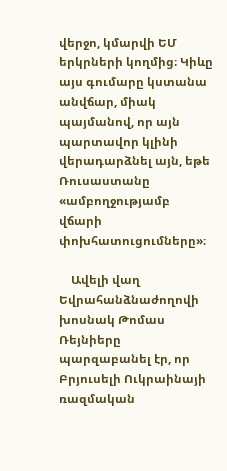վերջո, կմարվի ԵՄ երկրների կողմից։ Կիևը այս գումարը կստանա անվճար, միակ պայմանով, որ այն պարտավոր կլինի վերադարձնել այն, եթե Ռուսաստանը «ամբողջությամբ վճարի փոխհատուցումները»։

    Ավելի վաղ Եվրահանձնաժողովի խոսնակ Թոմաս Ռեյնիերը պարզաբանել էր, որ Բրյուսելի Ուկրաինայի ռազմական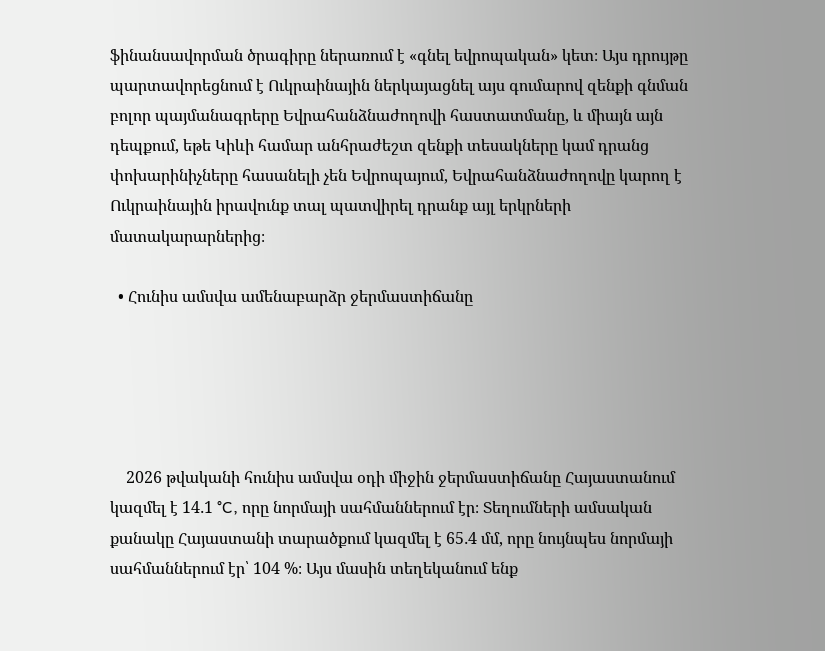ֆինանսավորման ծրագիրը ներառում է «գնել եվրոպական» կետ։ Այս դրույթը պարտավորեցնում է Ուկրաինային ներկայացնել այս գումարով զենքի գնման բոլոր պայմանագրերը Եվրահանձնաժողովի հաստատմանը, և միայն այն դեպքում, եթե Կիևի համար անհրաժեշտ զենքի տեսակները կամ դրանց փոխարինիչները հասանելի չեն Եվրոպայում, Եվրահանձնաժողովը կարող է Ուկրաինային իրավունք տալ պատվիրել դրանք այլ երկրների մատակարարներից։

  • Հունիս ամսվա ամենաբարձր ջերմաստիճանը





    2026 թվականի հունիս ամսվա օդի միջին ջերմաստիճանը Հայաստանում կազմել է 14․1 °C, որը նորմայի սահմաններում էր։ Տեղումների ամսական քանակը Հայաստանի տարածքում կազմել է 65․4 մմ, որը նույնպես նորմայի սահմաններում էր՝ 104 %։ Այս մասին տեղեկանում ենք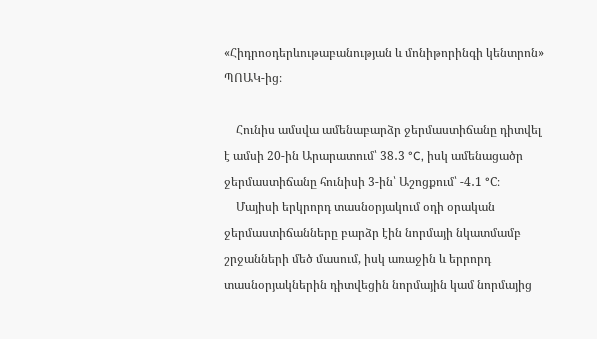«Հիդրոօդերևութաբանության և մոնիթորինգի կենտրոն» ՊՈԱԿ-ից։

    Հունիս ամսվա ամենաբարձր ջերմաստիճանը դիտվել է ամսի 20-ին Արարատում՝ 38․3 °C, իսկ ամենացածր ջերմաստիճանը հունիսի 3-ին՝ Աշոցքում՝ -4․1 °C։
    Մայիսի երկրորդ տասնօրյակում օդի օրական ջերմաստիճանները բարձր էին նորմայի նկատմամբ շրջանների մեծ մասում, իսկ առաջին և երրորդ տասնօրյակներին դիտվեցին նորմային կամ նորմայից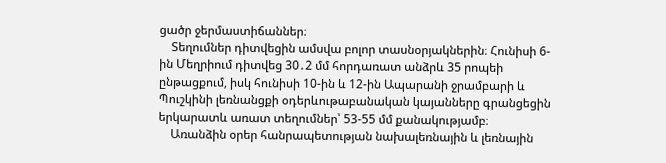ցածր ջերմաստիճաններ։
    Տեղումներ դիտվեցին ամսվա բոլոր տասնօրյակներին։ Հունիսի 6-ին Մեղրիում դիտվեց 30․2 մմ հորդառատ անձրև 35 րոպեի ընթացքում, իսկ հունիսի 10-ին և 12-ին Ապարանի ջրամբարի և Պուշկինի լեռնանցքի օդերևութաբանական կայանները գրանցեցին երկարատև առատ տեղումներ՝ 53-55 մմ քանակությամբ։
    Առանձին օրեր հանրապետության նախալեռնային և լեռնային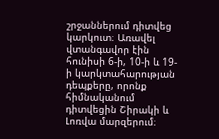շրջաններում դիտվեց կարկուտ։ Առավել վտանգավոր էին հունիսի 6-ի, 10-ի և 19-ի կարկտահարության դեպքերը, որոնք հիմնականում դիտվեցին Շիրակի և Լոռվա մարզերում։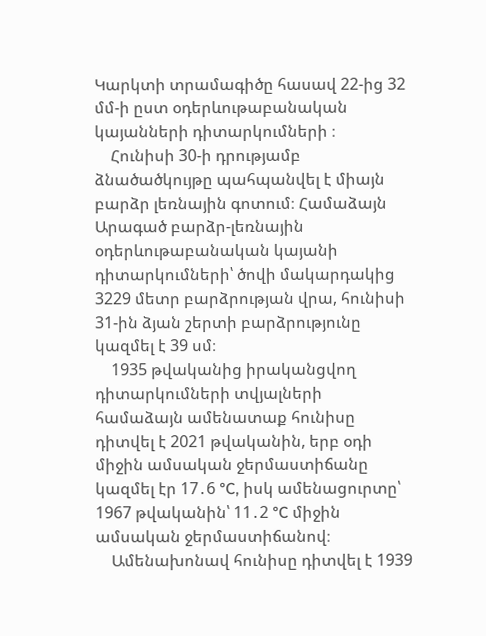Կարկտի տրամագիծը հասավ 22-ից 32 մմ-ի ըստ օդերևութաբանական կայանների դիտարկումների ։
    Հունիսի 30-ի դրությամբ ձնածածկույթը պահպանվել է միայն բարձր լեռնային գոտում։ Համաձայն Արագած բարձր-լեռնային օդերևութաբանական կայանի դիտարկումների՝ ծովի մակարդակից 3229 մետր բարձրության վրա, հունիսի 31-ին ձյան շերտի բարձրությունը կազմել է 39 սմ։
    1935 թվականից իրականցվող դիտարկումների տվյալների համաձայն ամենատաք հունիսը դիտվել է 2021 թվականին, երբ օդի միջին ամսական ջերմաստիճանը կազմել էր 17․6 °C, իսկ ամենացուրտը՝ 1967 թվականին՝ 11․2 °C միջին ամսական ջերմաստիճանով։
    Ամենախոնավ հունիսը դիտվել է 1939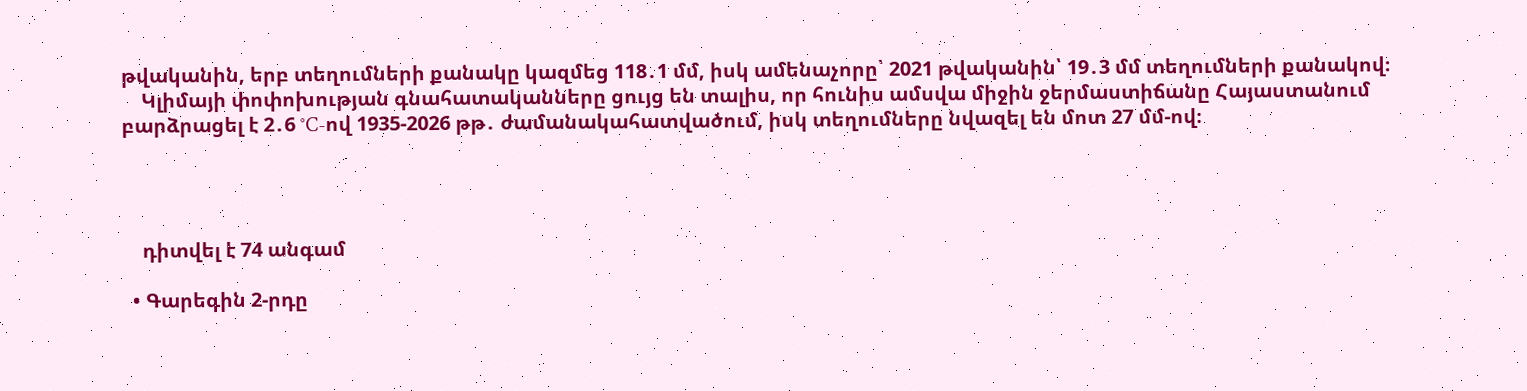թվականին, երբ տեղումների քանակը կազմեց 118․1 մմ, իսկ ամենաչորը՝ 2021 թվականին՝ 19․3 մմ տեղումների քանակով։
    Կլիմայի փոփոխության գնահատականները ցույց են տալիս, որ հունիս ամսվա միջին ջերմաստիճանը Հայաստանում բարձրացել է 2․6 °C-ով 1935-2026 թթ․ ժամանակահատվածում, իսկ տեղումները նվազել են մոտ 27 մմ-ով։




    դիտվել է 74 անգամ

  • Գարեգին 2-րդը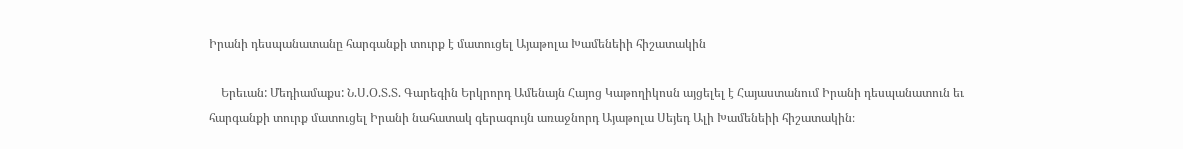Իրանի դեսպանատանը հարգանքի տուրք է մատուցել Այաթոլա Խամենեիի հիշատակին

    Երեւան: Մեդիամաքս: Ն.Ս.Օ.Տ.Տ. Գարեգին Երկրորդ Ամենայն Հայոց Կաթողիկոսն այցելել է Հայաստանում Իրանի դեսպանատուն եւ հարգանքի տուրք մատուցել Իրանի նահատակ գերագույն առաջնորդ Այաթոլա Սեյեդ Ալի Խամենեիի հիշատակին։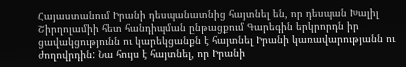Հայաստանում Իրանի դեսպանատնից հայտնել են, որ դեսպան Խալիլ Շիրղոլամիի հետ հանդիպման ընթացքում Գարեգին երկրորդն իր ցավակցությունն ու կարեկցանքն է հայտնել Իրանի կառավարությանն ու ժողովրդին: Նա հույս է հայտնել, որ Իրանի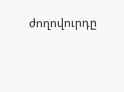ժողովուրդը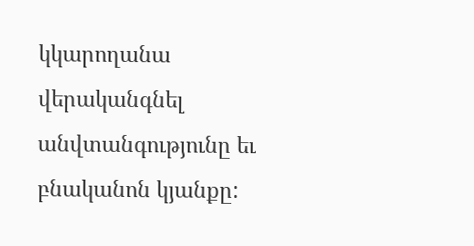կկարողանա վերականգնել անվտանգությունը եւ բնականոն կյանքը: